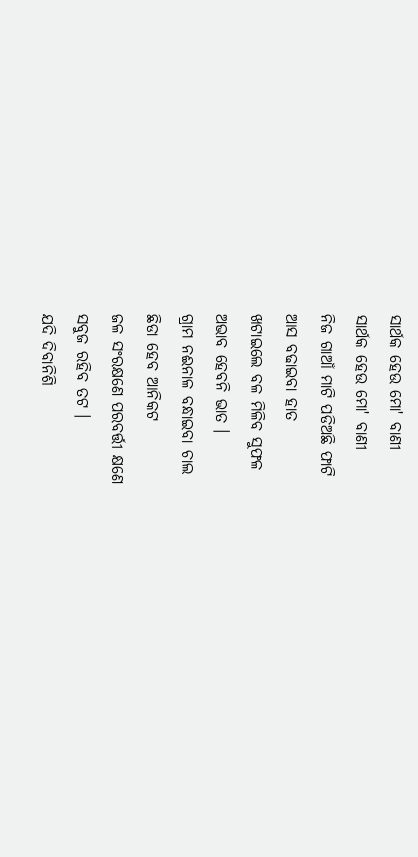ସାର୍ଥକ ହେଉ ମୋ' ବାଣୀ
ସାର୍ଥକ ହେଉ ମୋ' ବାଣୀ
ନିଜ ଗାଆଁ ମାଟି ପଡିଅଛି ଫାଟି
ଆସ ବଢାଇବା ହାତ
ଖଟାଇଲେ ବଳ ମିଳିବ ସୁଫଳ
ଅଭାବ ହେବନି ଭାତ ।
ଗ୍ରାମ ନଈନାଳ ବନ୍ଧାଇବା ଚାଲ
ଛିଡା ହେବ ଆନିକଟ
ଜଳ ସଂରକ୍ଷଣେ ପରବର୍ତ୍ତୀ କ୍ଷଣେ
ସବୁଜ ରହିବ ତଟ ।
ଯଦି ଦିବାନିଶି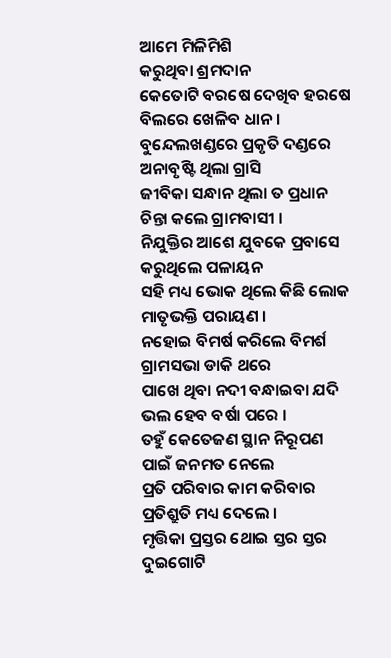ଆମେ ମିଳିମିଶି
କରୁଥିବା ଶ୍ରମଦାନ
କେତୋଟି ବରଷେ ଦେଖିବ ହରଷେ
ବିଲରେ ଖେଳିବ ଧାନ ।
ବୁନ୍ଦେଲଖଣ୍ଡରେ ପ୍ରକୃତି ଦଣ୍ଡରେ
ଅନାବୃଷ୍ଟି ଥିଲା ଗ୍ରାସି
ଜୀବିକା ସନ୍ଧାନ ଥିଲା ତ ପ୍ରଧାନ
ଚିନ୍ତା କଲେ ଗ୍ରାମବାସୀ ।
ନିଯୁକ୍ତିର ଆଶେ ଯୁବକେ ପ୍ରବାସେ
କରୁଥିଲେ ପଳାୟନ
ସହି ମଧ୍ୟ ଭୋକ ଥିଲେ କିଛି ଲୋକ
ମାତୃଭକ୍ତି ପରାୟଣ ।
ନହୋଇ ବିମର୍ଷ କରିଲେ ବିମର୍ଶ
ଗ୍ରାମସଭା ଡାକି ଥରେ
ପାଖେ ଥିବା ନଦୀ ବନ୍ଧାଇବା ଯଦି
ଭଲ ହେବ ବର୍ଷା ପରେ ।
ତହୁଁ କେତେଜଣ ସ୍ଥାନ ନିରୂପଣ
ପାଇଁ ଜନମତ ନେଲେ
ପ୍ରତି ପରିବାର କାମ କରିବାର
ପ୍ରତିଶ୍ରୁତି ମଧ୍ୟ ଦେଲେ ।
ମୃତ୍ତିକା ପ୍ରସ୍ତର ଥୋଇ ସ୍ତର ସ୍ତର
ଦୁଇଗୋଟି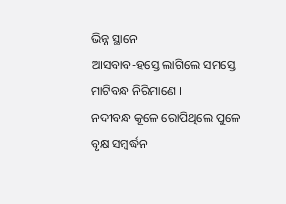ଭିନ୍ନ ସ୍ଥାନେ
ଆସବାବ-ହସ୍ତେ ଲାଗିଲେ ସମସ୍ତେ
ମାଟିବନ୍ଧ ନିରିମାଣେ ।
ନଦୀବନ୍ଧ କୂଳେ ରୋପିଥିଲେ ପୁଳେ
ବୃକ୍ଷ ସମ୍ବର୍ଦ୍ଧନ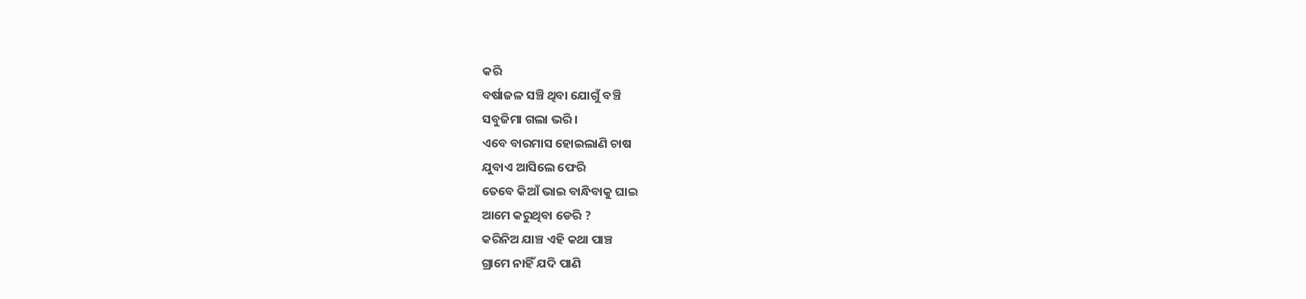କରି
ବର୍ଷାଜଳ ସଞ୍ଚି ଥିବା ଯୋଗୁଁ ବଞ୍ଚି
ସବୁଜିମା ଗଲା ଭରି ।
ଏବେ ବାରମାସ ହୋଇଲାଣି ଚାଷ
ଯୁବାଏ ଆସିଲେ ଫେରି
ତେବେ କିଆଁ ଭାଇ ବାନ୍ଧିବାକୁ ଘାଇ
ଆମେ କରୁଥିବା ଡେରି ?
କରିନିଅ ଯାଞ୍ଚ ଏହି କଥା ପାଞ୍ଚ
ଗ୍ରାମେ ନାହିଁ ଯଦି ପାଣି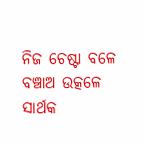ନିଜ ଚେଷ୍ଟା ବଳେ ବଞ୍ଚାଅ ଉତ୍କଳେ
ସାର୍ଥକ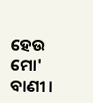ହେଉ ମୋ' ବାଣୀ ।